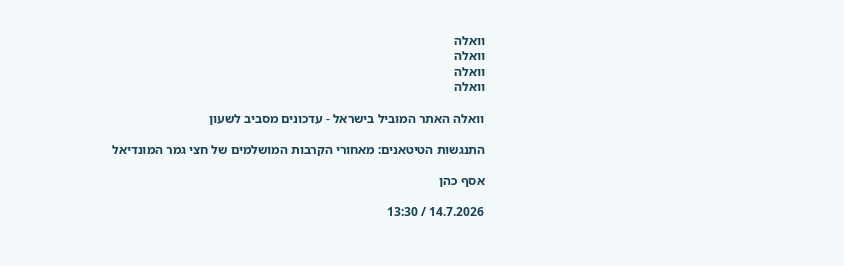וואלה
וואלה
וואלה
וואלה

וואלה האתר המוביל בישראל - עדכונים מסביב לשעון

התנגשות הטיטאנים: מאחורי הקרבות המושלמים של חצי גמר המונדיאל

אסף כהן

14.7.2026 / 13:30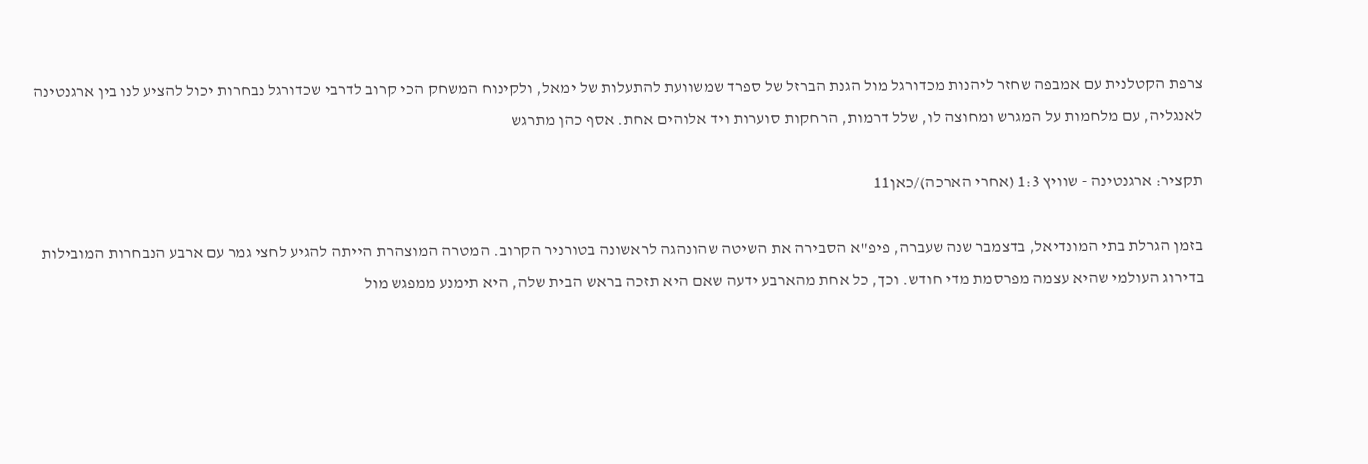צרפת הקטלנית עם אמבפה שחזר ליהנות מכדורגל מול הגנת הברזל של ספרד שמשוועת להתעלות של ימאל, ולקינוח המשחק הכי קרוב לדרבי שכדורגל נבחרות יכול להציע לנו בין ארגנטינה לאנגליה, עם מלחמות על המגרש ומחוצה לו, שלל דרמות, הרחקות סוערות ויד אלוהים אחת. אסף כהן מתרגש

תקציר: ארגנטינה - שוויץ 1:3 (אחרי הארכה)/כאן11

בזמן הגרלת בתי המונדיאל, בדצמבר שנה שעברה, פיפ"א הסבירה את השיטה שהונהגה לראשונה בטורניר הקרוב. המטרה המוצהרת הייתה להגיע לחצי גמר עם ארבע הנבחרות המובילות בדירוג העולמי שהיא עצמה מפרסמת מדי חודש. וכך, כל אחת מהארבע ידעה שאם היא תזכה בראש הבית שלה, היא תימנע ממפגש מול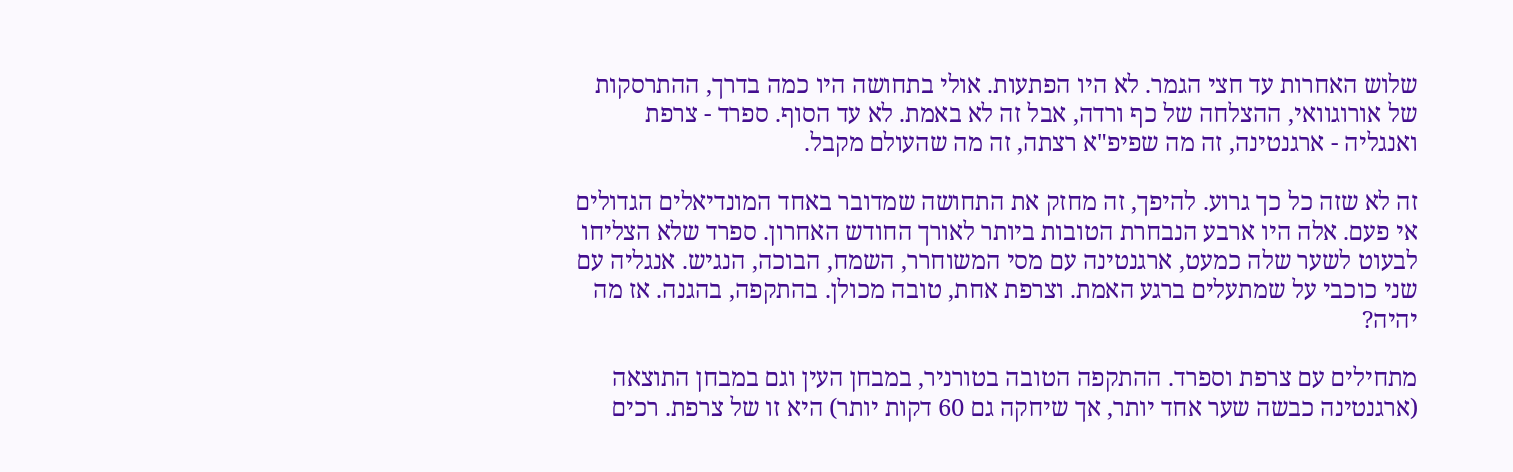שלוש האחרות עד חצי הגמר. לא היו הפתעות. אולי בתחושה היו כמה בדרך, ההתרסקות של אורוגוואי, ההצלחה של כף ורדה, אבל זה לא באמת. לא עד הסוף. ספרד - צרפת ואנגליה - ארגנטינה, זה מה שפיפ"א רצתה, זה מה שהעולם מקבל.

זה לא שזה כל כך גרוע. להיפך, זה מחזק את התחושה שמדובר באחד המונדיאלים הגדולים אי פעם. אלה היו ארבע הנבחרת הטובות ביותר לאורך החודש האחרון. ספרד שלא הצליחו לבעוט לשער שלה כמעט, ארגנטינה עם מסי המשוחרר, השמח, הבוכה, הנגיש. אנגליה עם שני כוכבי על שמתעלים ברגע האמת. וצרפת אחת, טובה מכולן. בהתקפה, בהגנה. אז מה יהיה?

מתחילים עם צרפת וספרד. ההתקפה הטובה בטורניר, במבחן העין וגם במבחן התוצאה (ארגנטינה כבשה שער אחד יותר, אך שיחקה גם 60 דקות יותר) היא זו של צרפת. רכים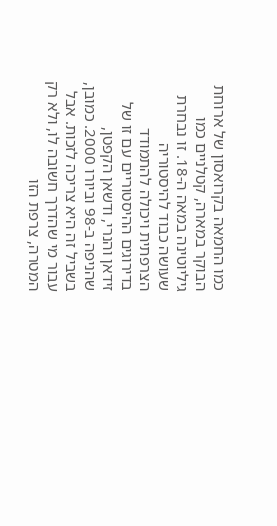כמו החמאה בקרואסון של ארוחת הבוקר במארה, קטלניים כמו גיליוטינה במאה ה-18. זו נבחרת שעושה כבוד להיסטוריה הצרפתית ויכולה להתמודד בדירוגים ההיסטוריים עם זו של זידאן והנרי, ודשאן הקפטן, שהניפה ב-98 וביורו 2000. כמובן, בשביל זה היא צריכה לזכות. אבל עבור מי שהדרך חשובה לו, ולא רק המטרה, צרפת הזו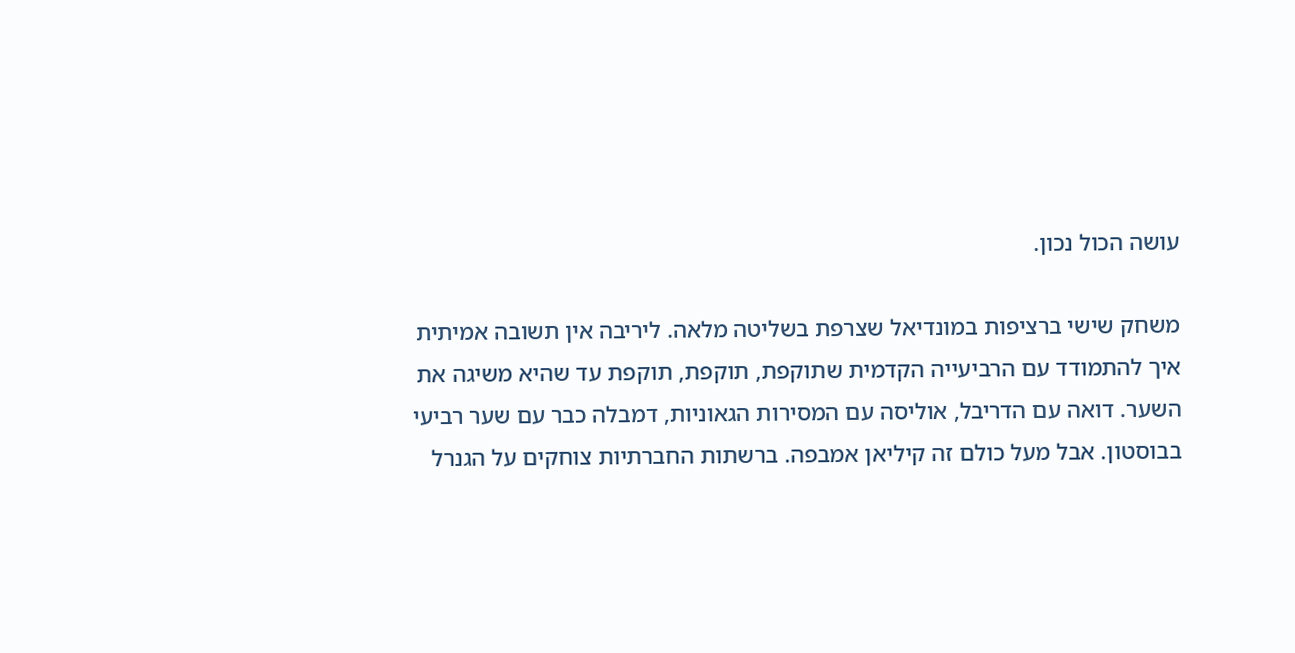עושה הכול נכון.

משחק שישי ברציפות במונדיאל שצרפת בשליטה מלאה. ליריבה אין תשובה אמיתית איך להתמודד עם הרביעייה הקדמית שתוקפת, תוקפת, תוקפת עד שהיא משיגה את השער. דואה עם הדריבל, אוליסה עם המסירות הגאוניות, דמבלה כבר עם שער רביעי בבוסטון. אבל מעל כולם זה קיליאן אמבפה. ברשתות החברתיות צוחקים על הגנרל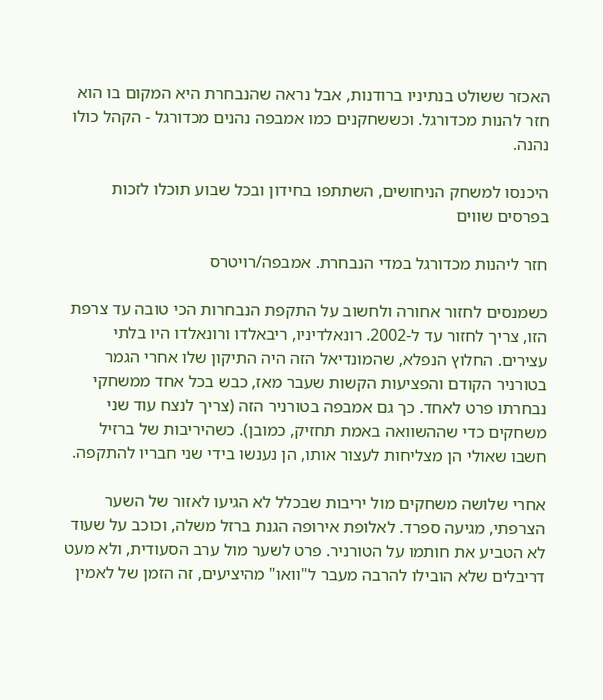האכזר ששולט בנתיניו ברודנות, אבל נראה שהנבחרת היא המקום בו הוא חזר להנות מכדורגל. וכששחקנים כמו אמבפה נהנים מכדורגל - הקהל כולו נהנה.

היכנסו למשחק הניחושים, השתתפו בחידון ובכל שבוע תוכלו לזכות בפרסים שווים

חזר ליהנות מכדורגל במדי הנבחרת. אמבפה/רויטרס

כשמנסים לחזור אחורה ולחשוב על התקפת הנבחרות הכי טובה עד צרפת הזו, צריך לחזור עד ל-2002. רונאלדיניו, ריבאלדו ורונאלדו היו בלתי עצירים. החלוץ הנפלא, שהמונדיאל הזה היה התיקון שלו אחרי הגמר בטורניר הקודם והפציעות הקשות שעבר מאז, כבש בכל אחד ממשחקי נבחרתו פרט לאחד. כך גם אמבפה בטורניר הזה (צריך לנצח עוד שני משחקים כדי שההשוואה באמת תחזיק, כמובן). כשהיריבות של ברזיל חשבו שאולי הן מצליחות לעצור אותו, הן נענשו בידי שני חבריו להתקפה.

אחרי שלושה משחקים מול יריבות שבכלל לא הגיעו לאזור של השער הצרפתי, מגיעה ספרד. לאלופת אירופה הגנת ברזל משלה, וכוכב על שעוד לא הטביע את חותמו על הטורניר. פרט לשער מול ערב הסעודית, ולא מעט דריבלים שלא הובילו להרבה מעבר ל"וואו" מהיציעים, זה הזמן של לאמין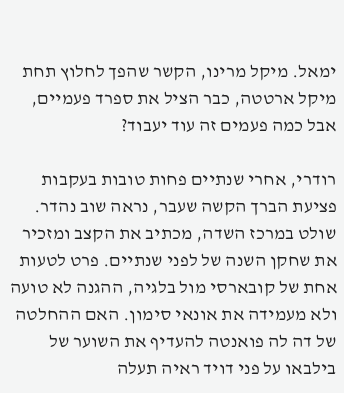ימאל. מיקל מרינו, הקשר שהפך לחלוץ תחת מיקל ארטטה, כבר הציל את ספרד פעמיים, אבל כמה פעמים זה עוד יעבוד?

רודרי, אחרי שנתיים פחות טובות בעקבות פציעת הברך הקשה שעבר, נראה שוב נהדר. שולט במרכז השדה, מכתיב את הקצב ומזכיר את שחקן השנה של לפני שנתיים. פרט לטעות אחת של קובארסי מול בלגיה, ההגנה לא טועה ולא מעמידה את אונאי סימון. האם ההחלטה של דה לה פואנטה להעדיף את השוער של בילבאו על פני דויד ראיה תעלה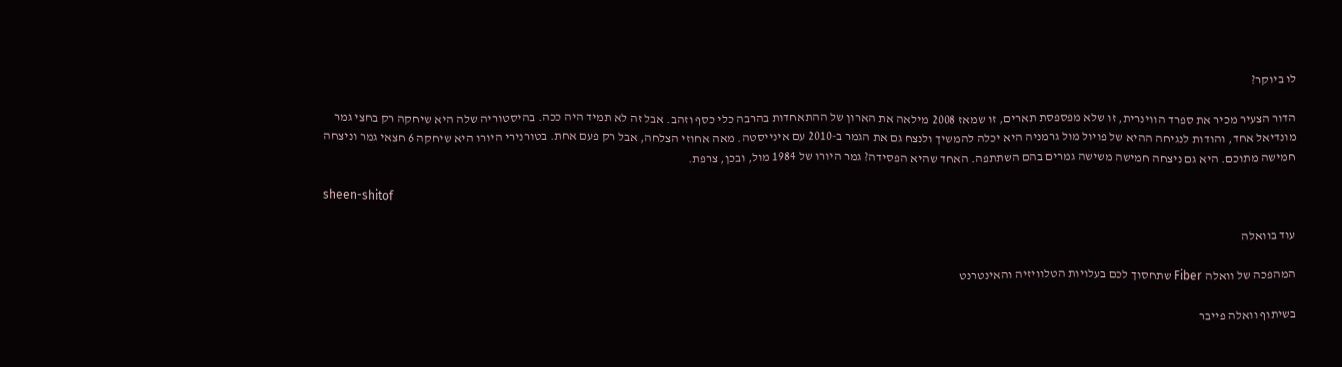לו ביוקר?

הדור הצעיר מכיר את ספרד הווינרית, זו שלא מפספסת תארים, זו שמאז 2008 מילאה את הארון של ההתאחדות בהרבה כלי כסף וזהב. אבל זה לא תמיד היה ככה. בהיסטוריה שלה היא שיחקה רק בחצי גמר מונדיאל אחד, והודות לנגיחה ההיא של פויול מול גרמניה היא יכלה להמשיך ולנצח גם את הגמר ב-2010 עם אינייסטה. מאה אחוזי הצלחה, אבל רק פעם אחת. בטורנירי היורו היא שיחקה 6 חצאי גמר וניצחה חמישה מתוכם. היא גם ניצחה חמישה משישה גמרים בהם השתתפה. האחד שהיא הפסידה? גמר היורו של 1984 מול, ובכן, צרפת.

sheen-shitof

עוד בוואלה

המהפכה של וואלה Fiber שתחסוך לכם בעלויות הטלוויזיה והאינטרנט

בשיתוף וואלה פייבר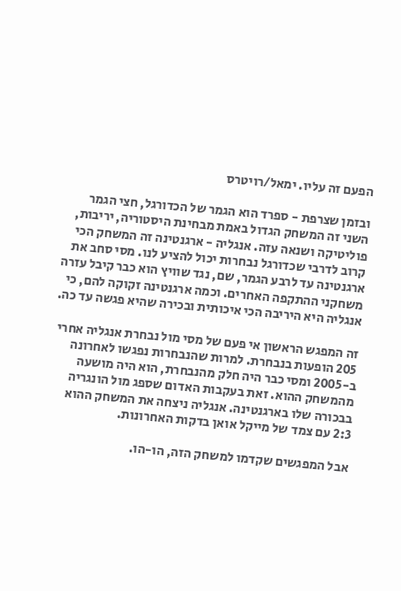הפעם זה עליו. ימאל/רויטרס

ובזמן שצרפת - ספרד הוא הגמר של הכדורגל, חצי הגמר השני זה המשחק הגדול באמת מבחינת היסטוריה, יריבות, פוליטיקה ושנאה עזה. אנגליה - ארגנטינה זה המשחק הכי קרוב לדרבי שכדורגל נבחרות יכול להציע לנו. מסי סחב את ארגנטינה עד לרבע הגמר, שם, נגד שוויץ הוא כבר קיבל עזרה משחקני ההתקפה האחרים. וכמה ארגנטינה זקוקה להם, כי אנגליה היא היריבה הכי איכותית ובכירה שהיא פגשה עד כה.

זה המפגש הראשון אי פעם של מסי מול נבחרת אנגליה אחרי 205 הופעות בנבחרת. למרות שהנבחרות נפגשו לאחרונה ב-2005 ומסי כבר היה חלק מהנבחרת, הוא היה מושעה מהמשחק ההוא. זאת בעקבות האדום שספג מול הונגריה בבכורה שלו בארגנטינה. אנגליה ניצחה את המשחק ההוא 2:3 עם צמד של מייקל אואן בדקות האחרונות.

אבל המפגשים שקדמו למשחק הזה, הו-הו.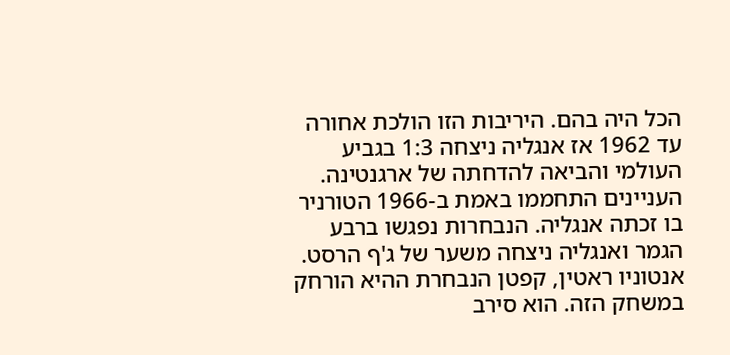הכל היה בהם. היריבות הזו הולכת אחורה עד 1962 אז אנגליה ניצחה 1:3 בגביע העולמי והביאה להדחתה של ארגנטינה. העניינים התחממו באמת ב-1966 הטורניר בו זכתה אנגליה. הנבחרות נפגשו ברבע הגמר ואנגליה ניצחה משער של ג'ף הרסט. אנטוניו ראטין, קפטן הנבחרת ההיא הורחק במשחק הזה. הוא סירב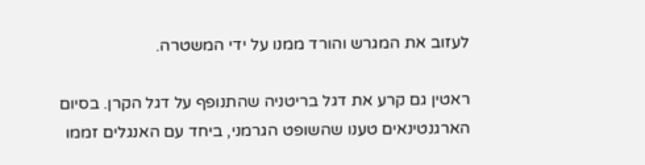לעזוב את המגרש והורד ממנו על ידי המשטרה.

ראטין גם קרע את דגל בריטניה שהתנופף על דגל הקרן. בסיום הארגנטינאים טענו שהשופט הגרמני, ביחד עם האנגלים זממו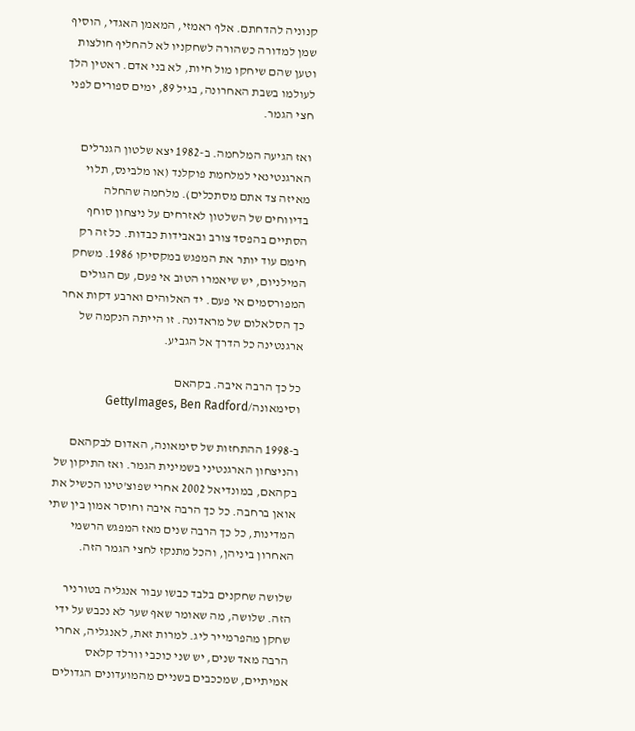קנוניה להדחתם. אלף ראמזי, המאמן האגדי, הוסיף שמן למדורה כשהורה לשחקניו לא להחליף חולצות וטען שהם שיחקו מול חיות, לא בני אדם. ראטין הלך לעולמו בשבת האחרונה, בגיל 89, ימים ספורים לפני חצי הגמר.

ואז הגיעה המלחמה. ב-1982 יצא שלטון הגנרלים הארגנטינאי למלחמת פוקלנד (או מלבינס, תלוי מאיזה צד אתם מסתכלים). מלחמה שהחלה בדיווחים של השלטון לאזרחים על ניצחון סוחף הסתיים בהפסד צורב ובאבידות כבדות. כל זה רק חימם עוד יותר את המפגש במקסיקו 1986. משחק המילניום, יש שיאמרו הטוב אי פעם, עם הגולים המפורסמים אי פעם. יד האלוהים וארבע דקות אחר כך הסלאלום של מראדונה. זו הייתה הנקמה של ארגנטינה כל הדרך אל הגביע.

כל כך הרבה איבה. בקהאם וסימאונה/GettyImages, Ben Radford

ב-1998 ההתחזות של סימאונה, האדום לבקהאם והניצחון הארגנטיני בשמינית הגמר. ואז התיקון של בקהאם, במונדיאל 2002 אחרי שפוצ'טינו הכשיל את אואן ברחבה. כל כך הרבה איבה וחוסר אמון בין שתי המדינות, כל כך הרבה שנים מאז המפגש הרשמי האחרון ביניהן, והכל מתנקז לחצי הגמר הזה.

שלושה שחקנים בלבד כבשו עבור אנגליה בטורניר הזה. שלושה, מה שאומר שאף שער לא נכבש על ידי שחקן מהפרמייר ליג. למרות זאת, לאנגליה, אחרי הרבה מאד שנים, יש שני כוכבי וורלד קלאס אמיתיים, שמככבים בשניים מהמועדונים הגדולים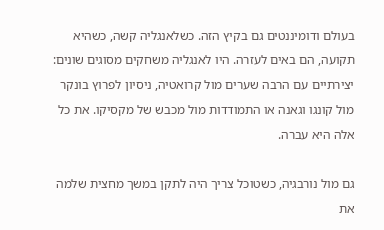בעולם ודומיננטים גם בקיץ הזה. כשלאנגליה קשה, כשהיא תקועה, הם באים לעזרה. היו לאנגליה משחקים מסוגים שונים: יצירתיים עם הרבה שערים מול קרואטיה, ניסיון לפרוץ בונקר מול קונגו וגאנה או התמודדות מול מכבש של מקסיקו. את כל אלה היא עברה.

גם מול נורבגיה, כשטוכל צריך היה לתקן במשך מחצית שלמה את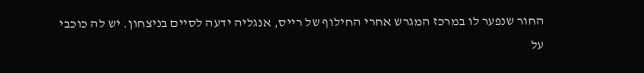החור שנפער לו במרכז המגרש אחרי החילוף של רייס, אנגליה ידעה לסיים בניצחון. יש לה כוכבי על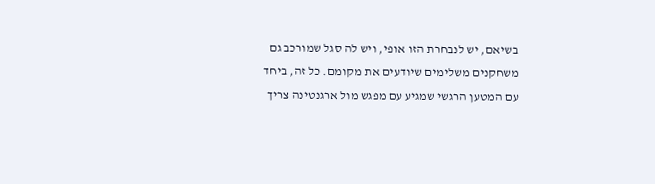בשיאם, יש לנבחרת הזו אופי, ויש לה סגל שמורכב גם משחקנים משלימים שיודעים את מקומם. כל זה, ביחד עם המטען הרגשי שמגיע עם מפגש מול ארגנטינה צריך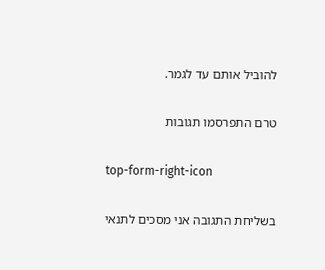להוביל אותם עד לגמר.

טרם התפרסמו תגובות

top-form-right-icon

בשליחת התגובה אני מסכים לתנאי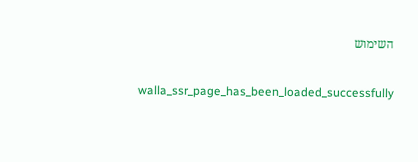השימוש

    walla_ssr_page_has_been_loaded_successfully